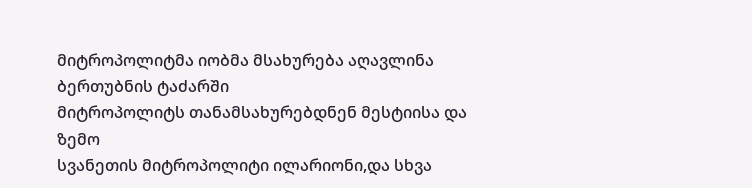მიტროპოლიტმა იობმა მსახურება აღავლინა ბერთუბნის ტაძარში
მიტროპოლიტს თანამსახურებდნენ მესტიისა და ზემო
სვანეთის მიტროპოლიტი ილარიონი,და სხვა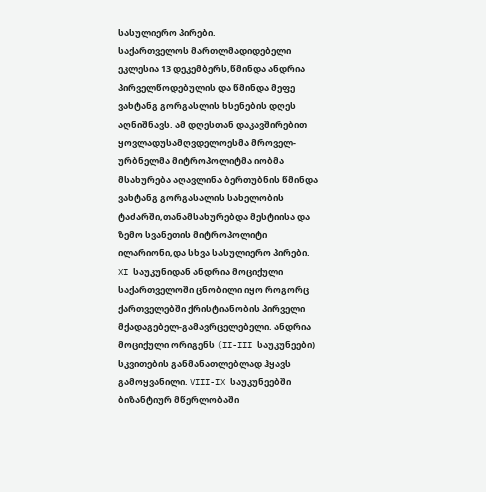სასულიერო პირები.
საქართველოს მართლმადიდებელი ეკლესია 13 დეკემბერს,წმინდა ანდრია პირველწოდებულის და წმინდა მეფე ვახტანგ გორგასლის ხსენების დღეს აღნიშნავს. ამ დღესთან დაკავშირებით ყოვლადუსამღვდელოესმა მროველ-ურბნელმა მიტროპოლიტმა იობმა მსახურება აღავლინა ბერთუბნის წმინდა ვახტანგ გორგასალის სახელობის ტაძარში,თანამსახურებდა მესტიისა და ზემო სვანეთის მიტროპოლიტი ილარიონი,და სხვა სასულიერო პირები.
XI საუკუნიდან ანდრია მოციქული საქართველოში ცნობილი იყო როგორც ქართველებში ქრისტიანობის პირველი მქადაგებელ-გამავრცელებელი. ანდრია მოციქული ორიგენს (II-III საუკუნეები) სკვითების განმანათლებლად ჰყავს გამოყვანილი. VIII-IX საუკუნეებში ბიზანტიურ მწერლობაში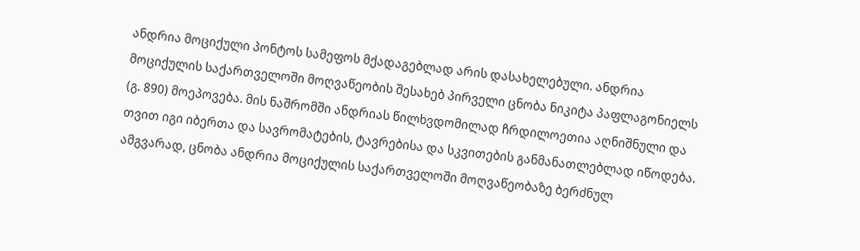ანდრია მოციქული პონტოს სამეფოს მქადაგებლად არის დასახელებული. ანდრია მოციქულის საქართველოში მოღვაწეობის შესახებ პირველი ცნობა ნიკიტა პაფლაგონიელს (გ. 890) მოეპოვება. მის ნაშრომში ანდრიას წილხვდომილად ჩრდილოეთია აღნიშნული და თვით იგი იბერთა და სავრომატების, ტავრებისა და სკვითების განმანათლებლად იწოდება. ამგვარად, ცნობა ანდრია მოციქულის საქართველოში მოღვაწეობაზე ბერძნულ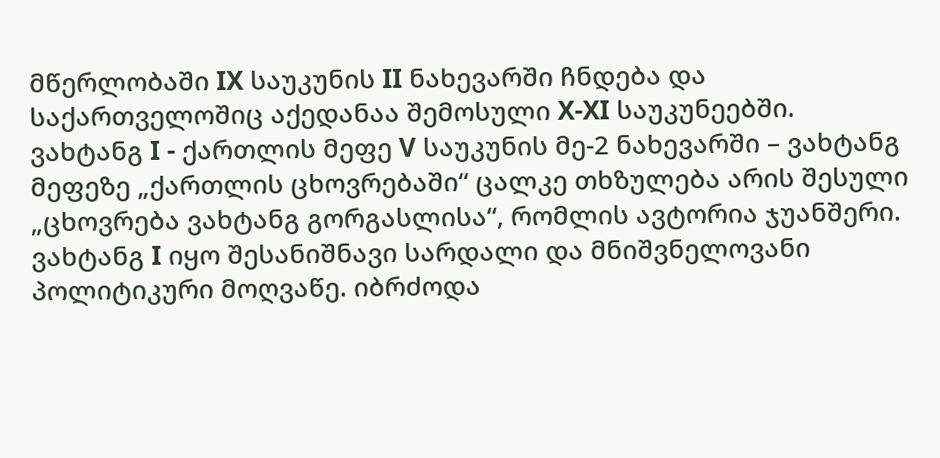მწერლობაში IX საუკუნის II ნახევარში ჩნდება და საქართველოშიც აქედანაა შემოსული X-XI საუკუნეებში.
ვახტანგ I - ქართლის მეფე V საუკუნის მე-2 ნახევარში – ვახტანგ მეფეზე „ქართლის ცხოვრებაში“ ცალკე თხზულება არის შესული „ცხოვრება ვახტანგ გორგასლისა“, რომლის ავტორია ჯუანშერი.
ვახტანგ I იყო შესანიშნავი სარდალი და მნიშვნელოვანი პოლიტიკური მოღვაწე. იბრძოდა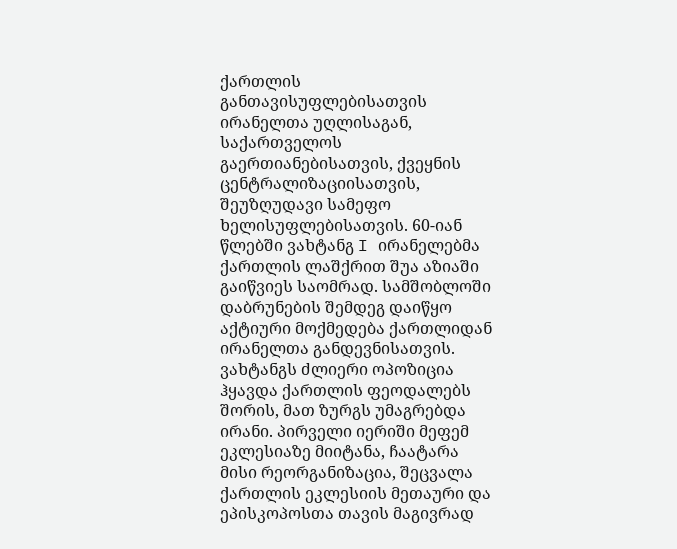ქართლის განთავისუფლებისათვის ირანელთა უღლისაგან, საქართველოს გაერთიანებისათვის, ქვეყნის ცენტრალიზაციისათვის, შეუზღუდავი სამეფო ხელისუფლებისათვის. 60-იან წლებში ვახტანგ I ირანელებმა ქართლის ლაშქრით შუა აზიაში გაიწვიეს საომრად. სამშობლოში დაბრუნების შემდეგ დაიწყო აქტიური მოქმედება ქართლიდან ირანელთა განდევნისათვის. ვახტანგს ძლიერი ოპოზიცია ჰყავდა ქართლის ფეოდალებს შორის, მათ ზურგს უმაგრებდა ირანი. პირველი იერიში მეფემ ეკლესიაზე მიიტანა, ჩაატარა მისი რეორგანიზაცია, შეცვალა ქართლის ეკლესიის მეთაური და ეპისკოპოსთა თავის მაგივრად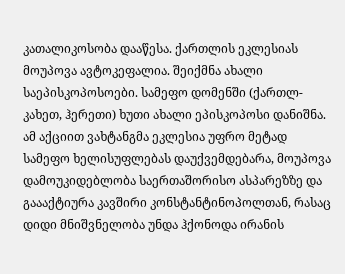კათალიკოსობა დააწესა. ქართლის ეკლესიას მოუპოვა ავტოკეფალია. შეიქმნა ახალი საეპისკოპოსოები. სამეფო დომენში (ქართლ-კახეთ, ჰერეთი) ხუთი ახალი ეპისკოპოსი დანიშნა. ამ აქციით ვახტანგმა ეკლესია უფრო მეტად სამეფო ხელისუფლებას დაუქვემდებარა, მოუპოვა დამოუკიდებლობა საერთაშორისო ასპარეზზე და გაააქტიურა კავშირი კონსტანტინოპოლთან, რასაც დიდი მნიშვნელობა უნდა ჰქონოდა ირანის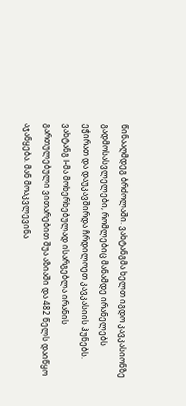წინააღმდეგ ბრძოლაში. ვახტანგმა ხელთ იგდო კავკასიონზე გადმოსასვლელები, რომლებიც მანამდე ირანელებს ეჭირათ და დაუკავშირდა ჩრდილოეთ კავკასიის ჰუნებს. ვახტანგ I-მა მოხერხებულად ისარგებლა ირანის გართულებული ვითარებით შუა აზიაში და 482 წელს დაიწყო აჯანყება. მან მოაკვლევინა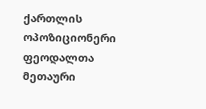ქართლის ოპოზიციონერი ფეოდალთა მეთაური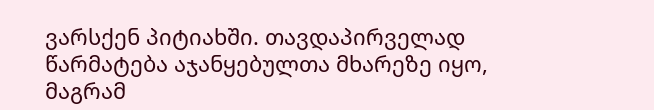ვარსქენ პიტიახში. თავდაპირველად წარმატება აჯანყებულთა მხარეზე იყო, მაგრამ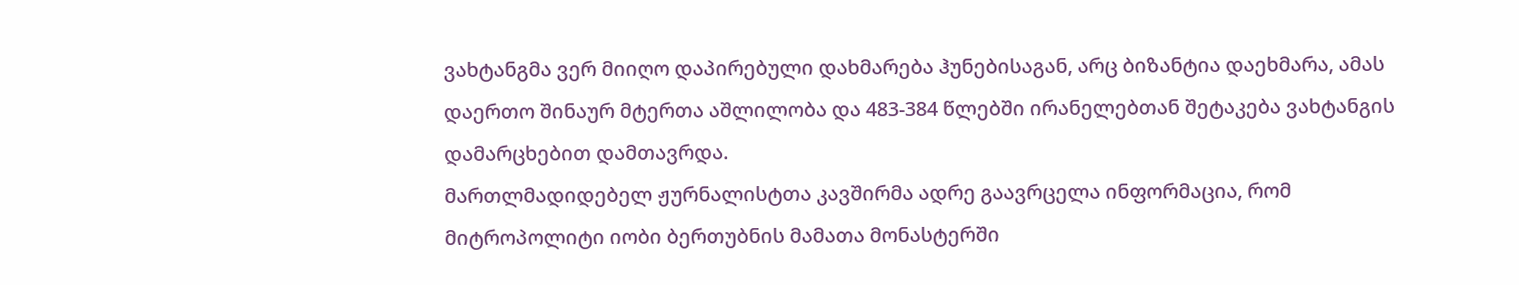ვახტანგმა ვერ მიიღო დაპირებული დახმარება ჰუნებისაგან, არც ბიზანტია დაეხმარა, ამას დაერთო შინაურ მტერთა აშლილობა და 483-384 წლებში ირანელებთან შეტაკება ვახტანგის დამარცხებით დამთავრდა.
მართლმადიდებელ ჟურნალისტთა კავშირმა ადრე გაავრცელა ინფორმაცია, რომ მიტროპოლიტი იობი ბერთუბნის მამათა მონასტერში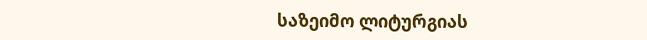საზეიმო ლიტურგიას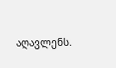აღავლენს.